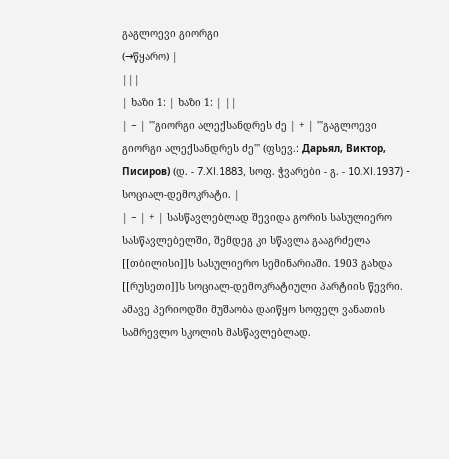გაგლოევი გიორგი
(→წყარო) |
|||
| ხაზი 1: | ხაზი 1: | ||
| − | '''გიორგი ალექსანდრეს ძე | + | '''გაგლოევი გიორგი ალექსანდრეს ძე''' (ფსევ.: Дарьял, Виктор, Писиров) (დ. - 7.XI.1883, სოფ. ჭვარები - გ. - 10.XI.1937) - სოციალ-დემოკრატი. |
| − | + | სასწავლებლად შევიდა გორის სასულიერო სასწავლებელში, შემდეგ კი სწავლა გააგრძელა [[თბილისი]]ს სასულიერო სემინარიაში. 1903 გახდა [[რუსეთი]]ს სოციალ-დემოკრატიული პარტიის წევრი. ამავე პერიოდში მუშაობა დაიწყო სოფელ ვანათის სამრევლო სკოლის მასწავლებლად.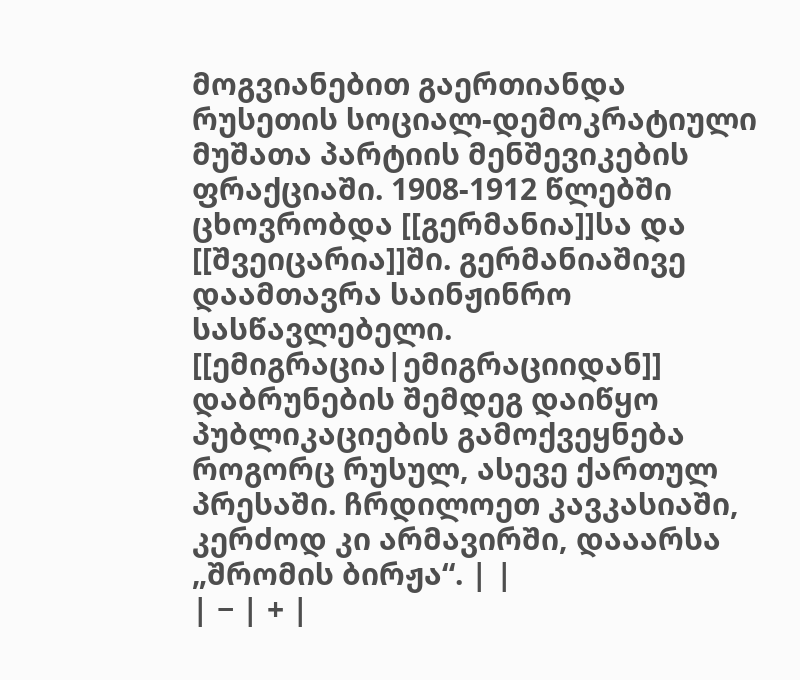მოგვიანებით გაერთიანდა რუსეთის სოციალ-დემოკრატიული მუშათა პარტიის მენშევიკების ფრაქციაში. 1908-1912 წლებში ცხოვრობდა [[გერმანია]]სა და [[შვეიცარია]]ში. გერმანიაშივე დაამთავრა საინჟინრო სასწავლებელი. [[ემიგრაცია|ემიგრაციიდან]] დაბრუნების შემდეგ დაიწყო პუბლიკაციების გამოქვეყნება როგორც რუსულ, ასევე ქართულ პრესაში. ჩრდილოეთ კავკასიაში, კერძოდ კი არმავირში, დააარსა „შრომის ბირჟა“. | |
| − | + |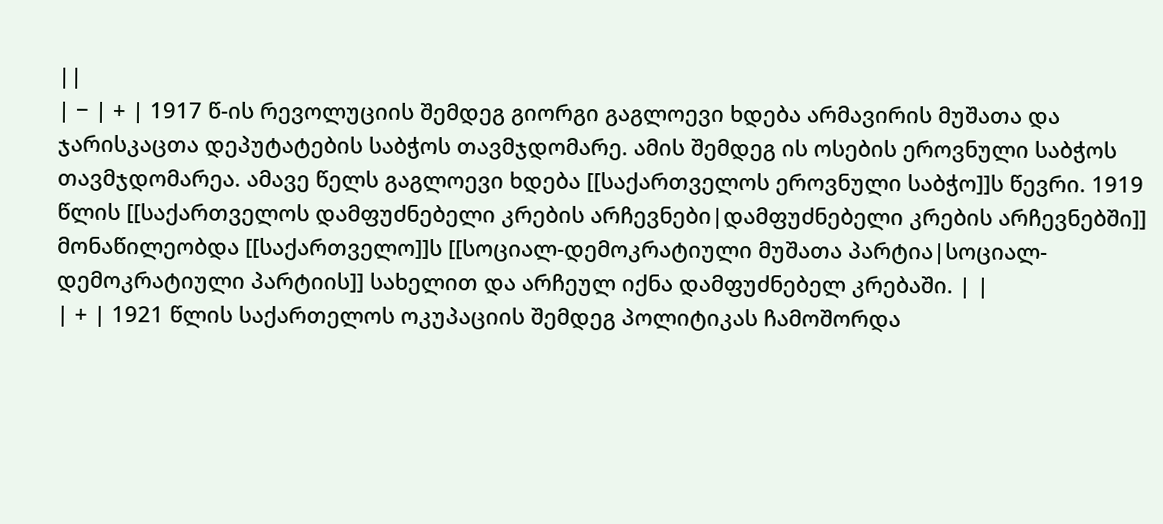||
| − | + | 1917 წ-ის რევოლუციის შემდეგ გიორგი გაგლოევი ხდება არმავირის მუშათა და ჯარისკაცთა დეპუტატების საბჭოს თავმჯდომარე. ამის შემდეგ ის ოსების ეროვნული საბჭოს თავმჯდომარეა. ამავე წელს გაგლოევი ხდება [[საქართველოს ეროვნული საბჭო]]ს წევრი. 1919 წლის [[საქართველოს დამფუძნებელი კრების არჩევნები|დამფუძნებელი კრების არჩევნებში]] მონაწილეობდა [[საქართველო]]ს [[სოციალ-დემოკრატიული მუშათა პარტია|სოციალ-დემოკრატიული პარტიის]] სახელით და არჩეულ იქნა დამფუძნებელ კრებაში. | |
| + | 1921 წლის საქართელოს ოკუპაციის შემდეგ პოლიტიკას ჩამოშორდა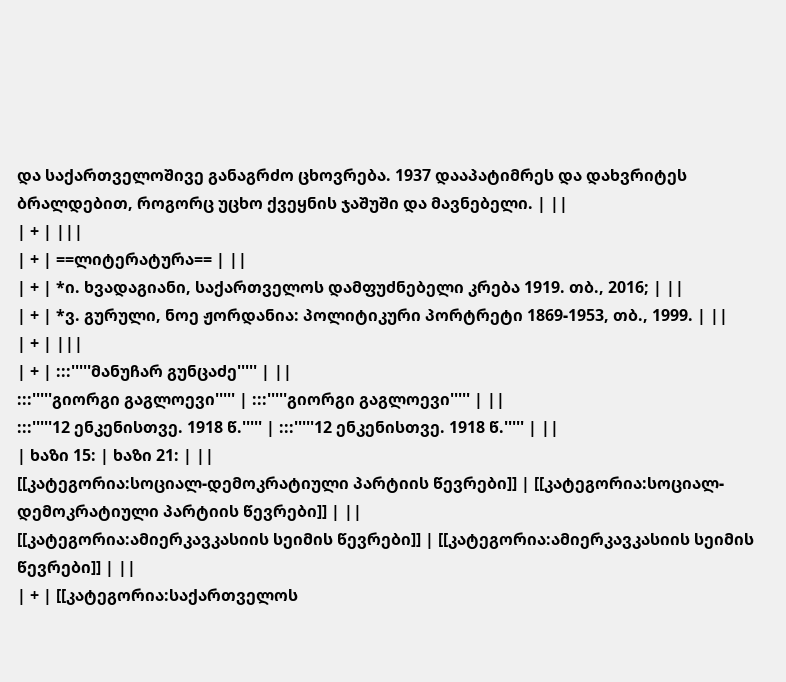და საქართველოშივე განაგრძო ცხოვრება. 1937 დააპატიმრეს და დახვრიტეს ბრალდებით, როგორც უცხო ქვეყნის ჯაშუში და მავნებელი. | ||
| + | |||
| + | ==ლიტერატურა== | ||
| + | *ი. ხვადაგიანი, საქართველოს დამფუძნებელი კრება 1919. თბ., 2016; | ||
| + | *ვ. გურული, ნოე ჟორდანია: პოლიტიკური პორტრეტი 1869-1953, თბ., 1999. | ||
| + | |||
| + | :::'''''მანუჩარ გუნცაძე''''' | ||
:::'''''გიორგი გაგლოევი''''' | :::'''''გიორგი გაგლოევი''''' | ||
:::'''''12 ენკენისთვე. 1918 წ.''''' | :::'''''12 ენკენისთვე. 1918 წ.''''' | ||
| ხაზი 15: | ხაზი 21: | ||
[[კატეგორია:სოციალ-დემოკრატიული პარტიის წევრები]] | [[კატეგორია:სოციალ-დემოკრატიული პარტიის წევრები]] | ||
[[კატეგორია:ამიერკავკასიის სეიმის წევრები]] | [[კატეგორია:ამიერკავკასიის სეიმის წევრები]] | ||
| + | [[კატეგორია:საქართველოს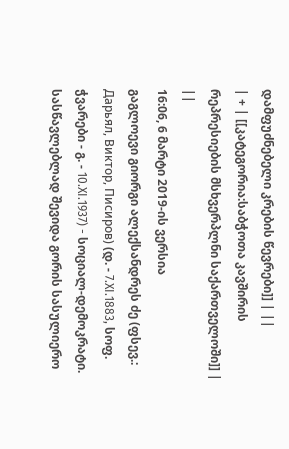დამფუძნებელი კრების წევრები]] | ||
| + | [[კატეგორია:საბჭოთა კავშირის რეპრესიების მსხვერპლნი საქართველოში]] | ||
16:06, 6 მარტი 2019-ის ვერსია
გაგლოევი გიორგი ალექსანდრეს ძე (ფსევ.: Дарьял, Виктор, Писиров) (დ. - 7.XI.1883, სოფ. ჭვარები - გ. - 10.XI.1937) - სოციალ-დემოკრატი.
სასწავლებლად შევიდა გორის სასულიერო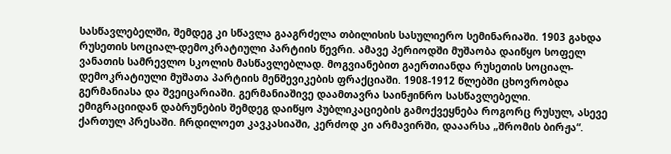სასწავლებელში, შემდეგ კი სწავლა გააგრძელა თბილისის სასულიერო სემინარიაში. 1903 გახდა რუსეთის სოციალ-დემოკრატიული პარტიის წევრი. ამავე პერიოდში მუშაობა დაიწყო სოფელ ვანათის სამრევლო სკოლის მასწავლებლად. მოგვიანებით გაერთიანდა რუსეთის სოციალ-დემოკრატიული მუშათა პარტიის მენშევიკების ფრაქციაში. 1908-1912 წლებში ცხოვრობდა გერმანიასა და შვეიცარიაში. გერმანიაშივე დაამთავრა საინჟინრო სასწავლებელი. ემიგრაციიდან დაბრუნების შემდეგ დაიწყო პუბლიკაციების გამოქვეყნება როგორც რუსულ, ასევე ქართულ პრესაში. ჩრდილოეთ კავკასიაში, კერძოდ კი არმავირში, დააარსა „შრომის ბირჟა“.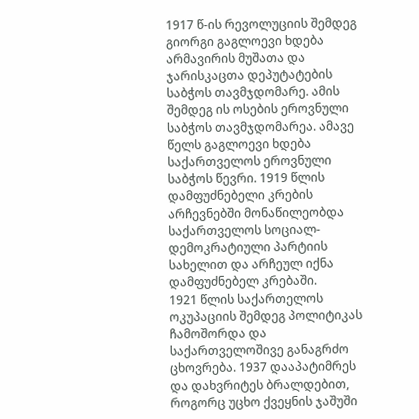1917 წ-ის რევოლუციის შემდეგ გიორგი გაგლოევი ხდება არმავირის მუშათა და ჯარისკაცთა დეპუტატების საბჭოს თავმჯდომარე. ამის შემდეგ ის ოსების ეროვნული საბჭოს თავმჯდომარეა. ამავე წელს გაგლოევი ხდება საქართველოს ეროვნული საბჭოს წევრი. 1919 წლის დამფუძნებელი კრების არჩევნებში მონაწილეობდა საქართველოს სოციალ-დემოკრატიული პარტიის სახელით და არჩეულ იქნა დამფუძნებელ კრებაში.
1921 წლის საქართელოს ოკუპაციის შემდეგ პოლიტიკას ჩამოშორდა და საქართველოშივე განაგრძო ცხოვრება. 1937 დააპატიმრეს და დახვრიტეს ბრალდებით, როგორც უცხო ქვეყნის ჯაშუში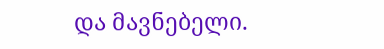და მავნებელი.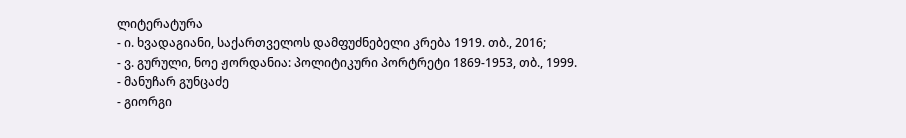ლიტერატურა
- ი. ხვადაგიანი, საქართველოს დამფუძნებელი კრება 1919. თბ., 2016;
- ვ. გურული, ნოე ჟორდანია: პოლიტიკური პორტრეტი 1869-1953, თბ., 1999.
- მანუჩარ გუნცაძე
- გიორგი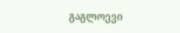გაგლოევი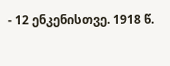- 12 ენკენისთვე. 1918 წ.